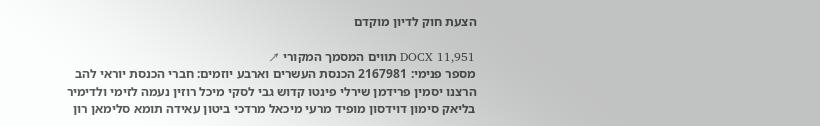הצעת חוק לדיון מוקדם

DOCX 11,951 תווים המסמך המקורי ↗
מספר פנימי: 2167981 הכנסת העשרים וארבע יוזמים: חברי הכנסת יוראי להב הרצנו יסמין פרידמן שירלי פינטו קדוש גבי לסקי מיכל רוזין נעמה לזימי ולדימיר בליאק סימון דוידסון מופיד מרעי מיכאל מרדכי ביטון עאידה תומא סלימאן רון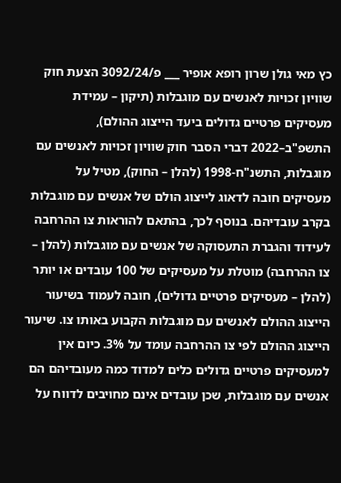כץ מאי גולן שרון רופא אופיר ___ פ/3092/24 הצעת חוק שוויון זכויות לאנשים עם מוגבלות (תיקון – עמידת מעסיקים פרטיים גדולים ביעד הייצוג ההולם), התשפ"ב–2022 דברי הסבר חוק שוויון זכויות לאנשים עם מוגבלות, התשנ"ח-1998 (להלן – החוק), מטיל על מעסיקים חובה לדאוג לייצוג הולם של אנשים עם מוגבלות בקרב עובדיהם. בנוסף לכך, בהתאם להוראות צו ההרחבה לעידוד והגברת התעסוקה של אנשים עם מוגבלות (להלן – צו ההרחבה) מוטלת על מעסיקים של 100 עובדים או יותר (להלן – מעסיקים פרטיים גדולים), חובה לעמוד בשיעור הייצוג ההולם לאנשים עם מוגבלות הקבוע באותו צו. שיעור הייצוג ההולם לפי צו ההרחבה עומד על 3%. כיום אין למעסיקים פרטיים גדולים כלים למדוד כמה מעובדיהם הם אנשים עם מוגבלות, שכן עובדים אינם מחויבים לדווח על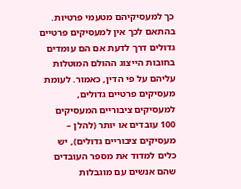כך למעסיקיהם מטעמי פרטיות. בהתאם לכך אין למעסיקים פרטיים גדולים דרך לדעת אם הם עומדים בחובות הייצוג ההולם המוטלות עליהם על פי הדין, כאמור. לעומת מעסיקים פרטיים גדולים, למעסיקים ציבוריים המעסיקים 100 עובדים או יותר (להלן – מעסיקים ציבוריים גדולים), יש כלים למדוד את מספר העובדים שהם אנשים עם מוגבלות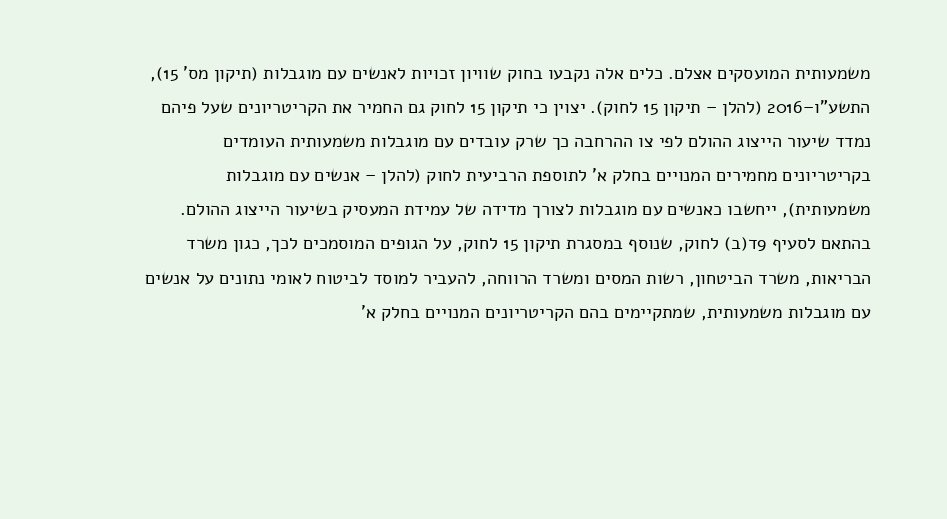משמעותית המועסקים אצלם. כלים אלה נקבעו בחוק שוויון זכויות לאנשים עם מוגבלות (תיקון מס' 15), התשע"ו–2016 (להלן – תיקון 15 לחוק). יצוין כי תיקון 15 לחוק גם החמיר את הקריטריונים שעל פיהם נמדד שיעור הייצוג ההולם לפי צו ההרחבה כך שרק עובדים עם מוגבלות משמעותית העומדים בקריטריונים מחמירים המנויים בחלק א' לתוספת הרביעית לחוק (להלן – אנשים עם מוגבלות משמעותית), ייחשבו כאנשים עם מוגבלות לצורך מדידה של עמידת המעסיק בשיעור הייצוג ההולם. בהתאם לסעיף 9ד(ב) לחוק, שנוסף במסגרת תיקון 15 לחוק, על הגופים המוסמכים לכך, כגון משרד הבריאות, משרד הביטחון, רשות המסים ומשרד הרווחה, להעביר למוסד לביטוח לאומי נתונים על אנשים עם מוגבלות משמעותית, שמתקיימים בהם הקריטריונים המנויים בחלק א'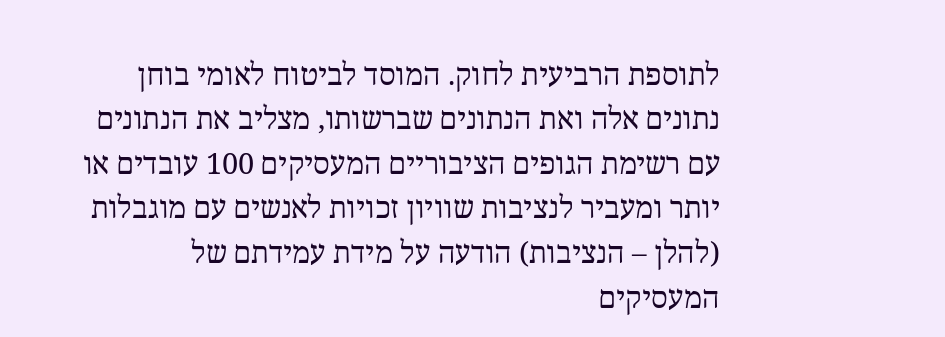לתוספת הרביעית לחוק. המוסד לביטוח לאומי בוחן נתונים אלה ואת הנתונים שברשותו, מצליב את הנתונים עם רשימת הגופים הציבוריים המעסיקים 100 עובדים או יותר ומעביר לנציבות שוויון זכויות לאנשים עם מוגבלות (להלן – הנציבות) הודעה על מידת עמידתם של המעסיקים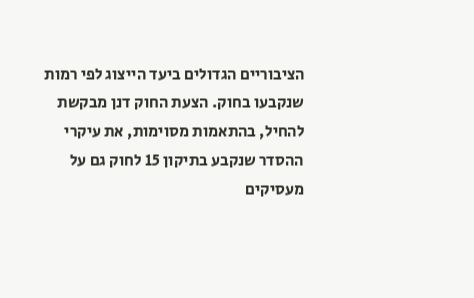הציבוריים הגדולים ביעד הייצוג לפי רמות שנקבעו בחוק. הצעת החוק דנן מבקשת להחיל, בהתאמות מסוימות, את עיקרי ההסדר שנקבע בתיקון 15 לחוק גם על מעסיקים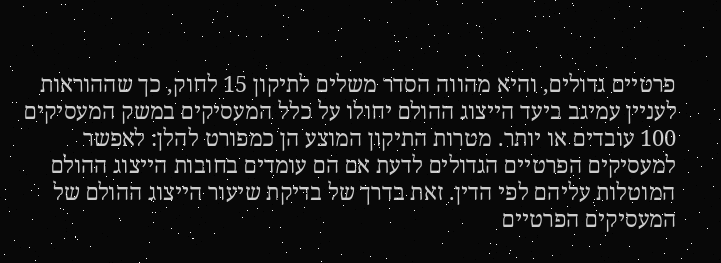פרטיים גדולים, והיא מהווה הסדר משלים לתיקון 15 לחוק, כך שההוראות לעניין עמיגב ביעד הייצוג ההולם יחולו על כלל המעסיקים במשק המעסיקים 100 עובדים או יותר. מטרות התיקון המוצע הן כמפורט להלן: לאפשר למעסיקים הפרטיים הגדולים לדעת אם הם עומדים בחובות הייצוג ההולם המוטלות עליהם לפי הדין. זאת בדרך של בדיקת שיעור הייצוג ההולם של המעסיקים הפרטיים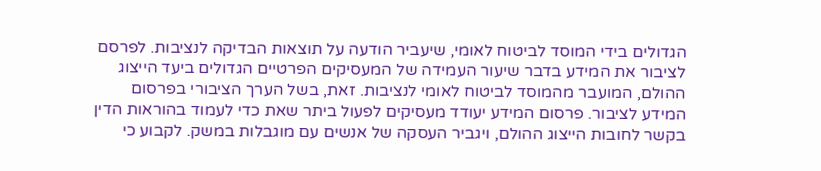הגדולים בידי המוסד לביטוח לאומי, שיעביר הודעה על תוצאות הבדיקה לנציבות. לפרסם לציבור את המידע בדבר שיעור העמידה של המעסיקים הפרטיים הגדולים ביעד הייצוג ההולם, המועבר מהמוסד לביטוח לאומי לנציבות. זאת, בשל הערך הציבורי בפרסום המידע לציבור. פרסום המידע יעודד מעסיקים לפעול ביתר שאת כדי לעמוד בהוראות הדין בקשר לחובות הייצוג ההולם, ויגביר העסקה של אנשים עם מוגבלות במשק. לקבוע כי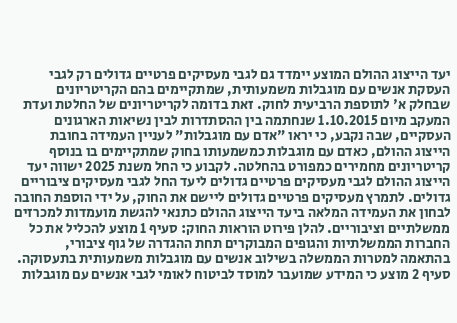יעד הייצוג ההולם המוצע יימדד גם לגבי מעסיקים פרטיים גדולים רק לגבי העסקת אנשים עם מוגבלות משמעותית, שמתקיימים בהם הקריטריונים שבחלק א' לתוספת הרביעית לחוק. זאת בדומה לקריטריונים של החלטת ועדת המעקב מיום 1.10.2015 שנחתמה בין ההסתדרות לבין נשיאות הארגונים העסקיים, שבה נקבע, כי יראו "אדם עם מוגבלות" לעניין העמידה בחובת הייצוג ההולם, כאדם עם מוגבלות כמשמעותו בחוק שמתקיימים בו בנוסף קריטריונים מחמירים כמפורט בהחלטה. לקבוע כי החל משנת 2025 ישווה יעד הייצוג ההולם לגבי מעסיקים פרטיים גדולים ליעד החל לגבי מעסיקים ציבוריים גדולים. לתמרץ מעסיקים פרטיים גדולים ליישם את החוק, על ידי הוספת החובה לבחון את העמידה המלאה ביעד הייצוג ההולם כתנאי להגשת מועמדות למכרזים ממשלתיים וציבוריים. להלן פירוט הוראות החוק: סעיף 1 מוצע להכליל את כל החברות הממשלתיות והגופים המבוקרים תחת ההגדרה של גוף ציבורי, בהתאמה למטרות הממשלה בשילוב אנשים עם מוגבלות משמעותית בתעסוקה. סעיף 2 מוצע כי המידע שמועבר למוסד לביטוח לאומי לגבי אנשים עם מוגבלות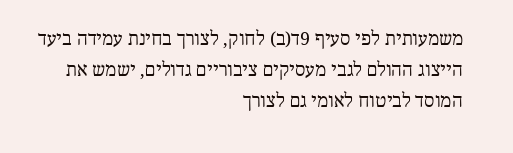משמעותית לפי סעיף 9ד(ב) לחוק, לצורך בחינת עמידה ביעד הייצוג ההולם לגבי מעסיקים ציבוריים גדולים, ישמש את המוסד לביטוח לאומי גם לצורך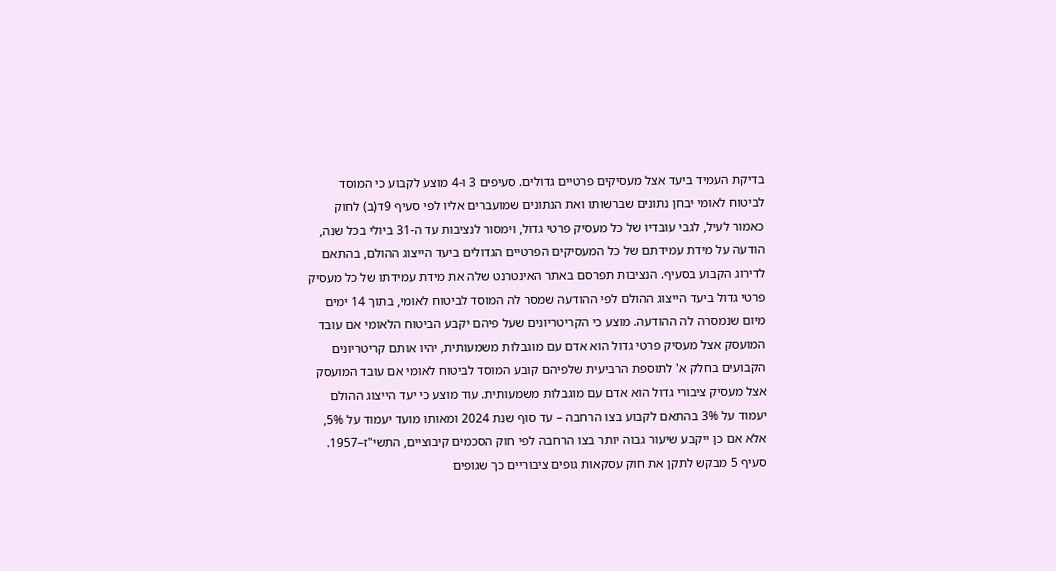בדיקת העמיד ביעד אצל מעסיקים פרטיים גדולים. סעיפים 3 ו-4 מוצע לקבוע כי המוסד לביטוח לאומי יבחן נתונים שברשותו ואת הנתונים שמועברים אליו לפי סעיף 9ד(ב) לחוק כאמור לעיל, לגבי עובדיו של כל מעסיק פרטי גדול, וימסור לנציבות עד ה-31 ביולי בכל שנה, הודעה על מידת עמידתם של כל המעסיקים הפרטיים הגדולים ביעד הייצוג ההולם, בהתאם לדירוג הקבוע בסעיף. הנציבות תפרסם באתר האינטרנט שלה את מידת עמידתו של כל מעסיק פרטי גדול ביעד הייצוג ההולם לפי ההודעה שמסר לה המוסד לביטוח לאומי, בתוך 14 ימים מיום שנמסרה לה ההודעה. מוצע כי הקריטריונים שעל פיהם יקבע הביטוח הלאומי אם עובד המועסק אצל מעסיק פרטי גדול הוא אדם עם מוגבלות משמעותית, יהיו אותם קריטריונים הקבועים בחלק א' לתוספת הרביעית שלפיהם קובע המוסד לביטוח לאומי אם עובד המועסק אצל מעסיק ציבורי גדול הוא אדם עם מוגבלות משמעותית. עוד מוצע כי יעד הייצוג ההולם יעמוד על 3% בהתאם לקבוע בצו הרחבה – עד סוף שנת 2024 ומאותו מועד יעמוד על 5%, אלא אם כן ייקבע שיעור גבוה יותר בצו הרחבה לפי חוק הסכמים קיבוציים, התשי"ז–1957. סעיף 5 מבקש לתקן את חוק עסקאות גופים ציבוריים כך שגופים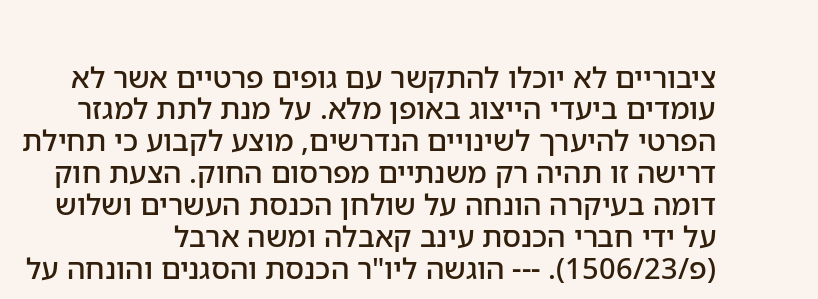ציבוריים לא יוכלו להתקשר עם גופים פרטיים אשר לא עומדים ביעדי הייצוג באופן מלא. על מנת לתת למגזר הפרטי להיערך לשינויים הנדרשים, מוצע לקבוע כי תחילת דרישה זו תהיה רק משנתיים מפרסום החוק. הצעת חוק דומה בעיקרה הונחה על שולחן הכנסת העשרים ושלוש על ידי חברי הכנסת עינב קאבלה ומשה ארבל (פ/1506/23). --- הוגשה ליו"ר הכנסת והסגנים והונחה על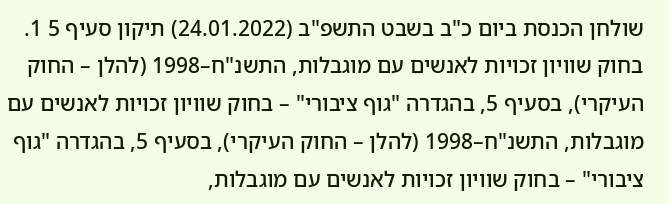שולחן הכנסת ביום כ"ב בשבט התשפ"ב (24.01.2022) תיקון סעיף 5 1. בחוק שוויון זכויות לאנשים עם מוגבלות, התשנ"ח–1998 (להלן – החוק העיקרי), בסעיף 5, בהגדרה "גוף ציבורי" – בחוק שוויון זכויות לאנשים עם מוגבלות, התשנ"ח–1998 (להלן – החוק העיקרי), בסעיף 5, בהגדרה "גוף ציבורי" – בחוק שוויון זכויות לאנשים עם מוגבלות,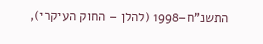התשנ"ח–1998 (להלן – החוק העיקרי),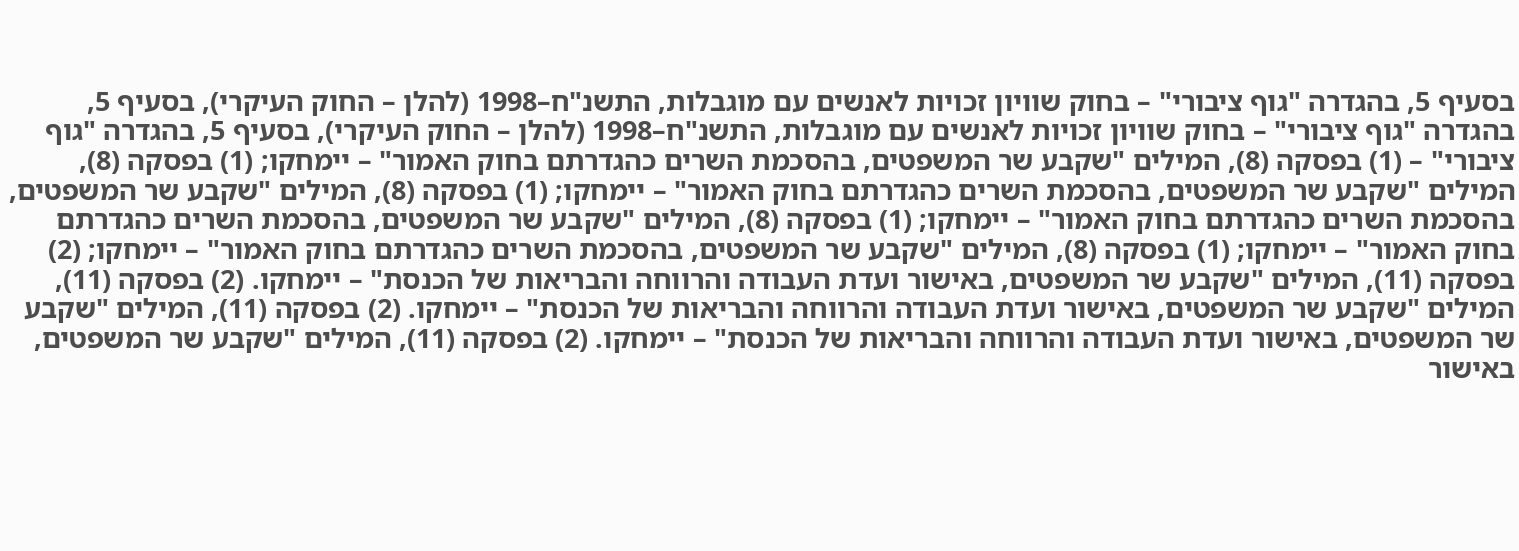בסעיף 5, בהגדרה "גוף ציבורי" – בחוק שוויון זכויות לאנשים עם מוגבלות, התשנ"ח–1998 (להלן – החוק העיקרי), בסעיף 5, בהגדרה "גוף ציבורי" – בחוק שוויון זכויות לאנשים עם מוגבלות, התשנ"ח–1998 (להלן – החוק העיקרי), בסעיף 5, בהגדרה "גוף ציבורי" – (1) בפסקה (8), המילים "שקבע שר המשפטים, בהסכמת השרים כהגדרתם בחוק האמור" – יימחקו; (1) בפסקה (8), המילים "שקבע שר המשפטים, בהסכמת השרים כהגדרתם בחוק האמור" – יימחקו; (1) בפסקה (8), המילים "שקבע שר המשפטים, בהסכמת השרים כהגדרתם בחוק האמור" – יימחקו; (1) בפסקה (8), המילים "שקבע שר המשפטים, בהסכמת השרים כהגדרתם בחוק האמור" – יימחקו; (1) בפסקה (8), המילים "שקבע שר המשפטים, בהסכמת השרים כהגדרתם בחוק האמור" – יימחקו; (2) בפסקה (11), המילים "שקבע שר המשפטים, באישור ועדת העבודה והרווחה והבריאות של הכנסת" – יימחקו. (2) בפסקה (11), המילים "שקבע שר המשפטים, באישור ועדת העבודה והרווחה והבריאות של הכנסת" – יימחקו. (2) בפסקה (11), המילים "שקבע שר המשפטים, באישור ועדת העבודה והרווחה והבריאות של הכנסת" – יימחקו. (2) בפסקה (11), המילים "שקבע שר המשפטים, באישור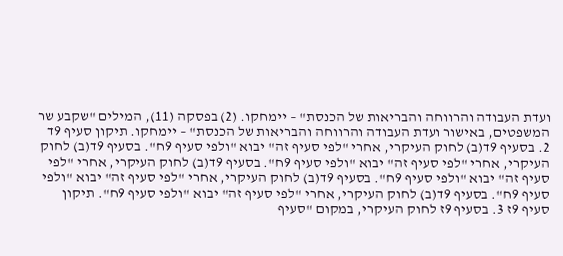ועדת העבודה והרווחה והבריאות של הכנסת" – יימחקו. (2) בפסקה (11), המילים "שקבע שר המשפטים, באישור ועדת העבודה והרווחה והבריאות של הכנסת" – יימחקו. תיקון סעיף 9ד 2. בסעיף 9ד(ב) לחוק העיקרי, אחרי "לפי סעיף זה" יבוא "ולפי סעיף 9ח". בסעיף 9ד(ב) לחוק העיקרי, אחרי "לפי סעיף זה" יבוא "ולפי סעיף 9ח". בסעיף 9ד(ב) לחוק העיקרי, אחרי "לפי סעיף זה" יבוא "ולפי סעיף 9ח". בסעיף 9ד(ב) לחוק העיקרי, אחרי "לפי סעיף זה" יבוא "ולפי סעיף 9ח". בסעיף 9ד(ב) לחוק העיקרי, אחרי "לפי סעיף זה" יבוא "ולפי סעיף 9ח". תיקון סעיף 9ז 3. בסעיף 9ז לחוק העיקרי, במקום "סעיף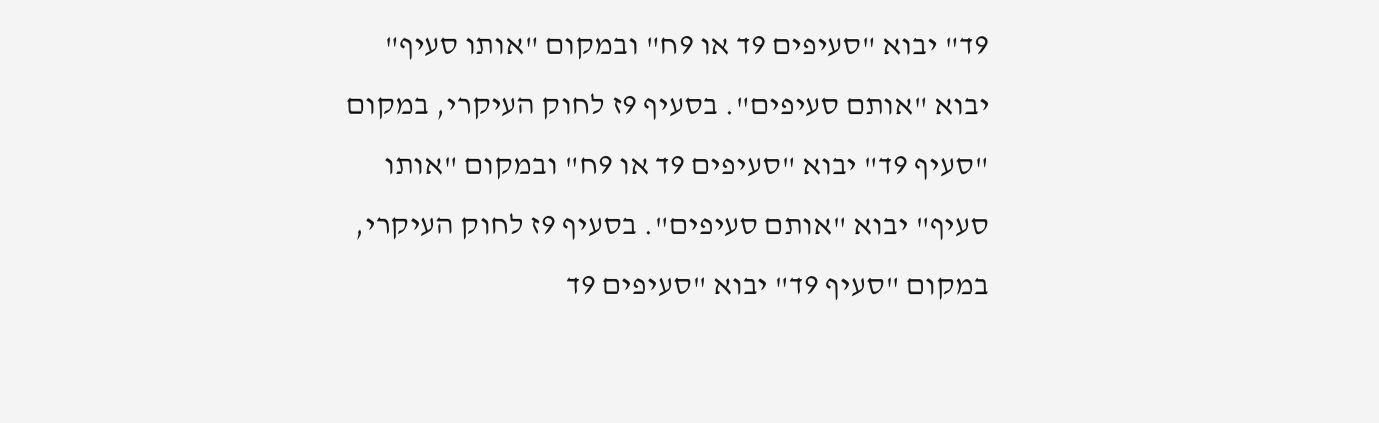9ד" יבוא "סעיפים 9ד או 9ח" ובמקום "אותו סעיף" יבוא "אותם סעיפים". בסעיף 9ז לחוק העיקרי, במקום "סעיף 9ד" יבוא "סעיפים 9ד או 9ח" ובמקום "אותו סעיף" יבוא "אותם סעיפים". בסעיף 9ז לחוק העיקרי, במקום "סעיף 9ד" יבוא "סעיפים 9ד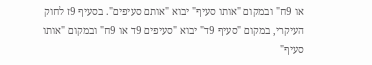או 9ח" ובמקום "אותו סעיף" יבוא "אותם סעיפים". בסעיף 9ז לחוק העיקרי, במקום "סעיף 9ד" יבוא "סעיפים 9ד או 9ח" ובמקום "אותו סעיף"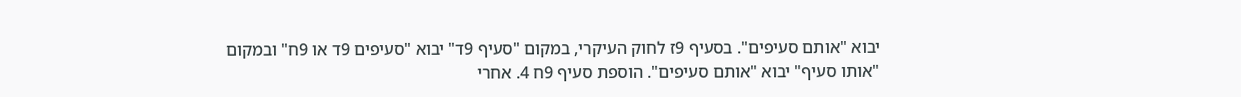יבוא "אותם סעיפים". בסעיף 9ז לחוק העיקרי, במקום "סעיף 9ד" יבוא "סעיפים 9ד או 9ח" ובמקום "אותו סעיף" יבוא "אותם סעיפים". הוספת סעיף 9ח 4. אחרי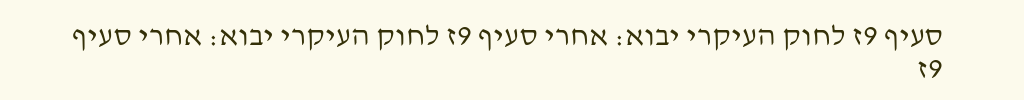סעיף 9ז לחוק העיקרי יבוא: אחרי סעיף 9ז לחוק העיקרי יבוא: אחרי סעיף 9ז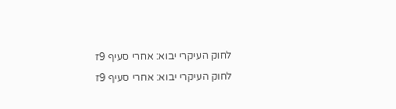לחוק העיקרי יבוא: אחרי סעיף 9ז לחוק העיקרי יבוא: אחרי סעיף 9ז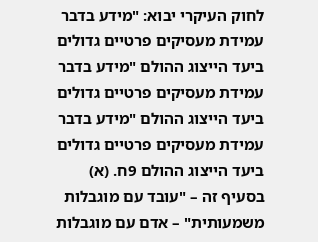לחוק העיקרי יבוא: "מידע בדבר עמידת מעסיקים פרטיים גדולים ביעד הייצוג ההולם "מידע בדבר עמידת מעסיקים פרטיים גדולים ביעד הייצוג ההולם "מידע בדבר עמידת מעסיקים פרטיים גדולים ביעד הייצוג ההולם 9ח. (א) בסעיף זה – "עובד עם מוגבלות משמעותית" – אדם עם מוגבלות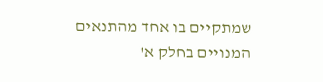שמתקיים בו אחד מהתנאים המנויים בחלק א'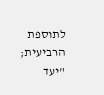לתוספת הרביעית; "יעד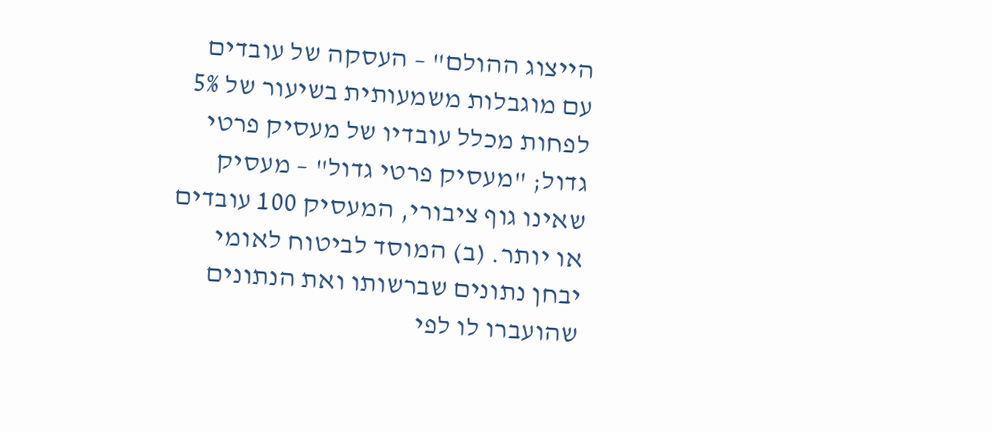הייצוג ההולם" – העסקה של עובדים עם מוגבלות משמעותית בשיעור של 5% לפחות מכלל עובדיו של מעסיק פרטי גדול; "מעסיק פרטי גדול" – מעסיק שאינו גוף ציבורי, המעסיק 100 עובדים או יותר. (ב) המוסד לביטוח לאומי יבחן נתונים שברשותו ואת הנתונים שהועברו לו לפי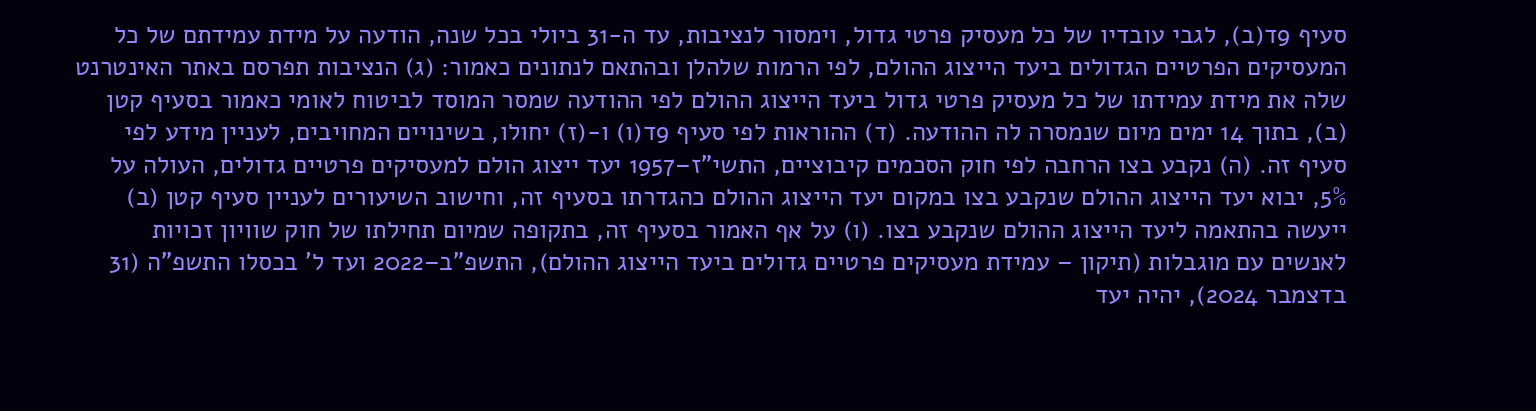סעיף 9ד(ב), לגבי עובדיו של כל מעסיק פרטי גדול, וימסור לנציבות, עד ה-31 ביולי בכל שנה, הודעה על מידת עמידתם של כל המעסיקים הפרטיים הגדולים ביעד הייצוג ההולם, לפי הרמות שלהלן ובהתאם לנתונים כאמור: (ג) הנציבות תפרסם באתר האינטרנט שלה את מידת עמידתו של כל מעסיק פרטי גדול ביעד הייצוג ההולם לפי ההודעה שמסר המוסד לביטוח לאומי כאמור בסעיף קטן (ב), בתוך 14 ימים מיום שנמסרה לה ההודעה. (ד) ההוראות לפי סעיף 9ד(ו) ו-(ז) יחולו, בשינויים המחויבים, לעניין מידע לפי סעיף זה. (ה) נקבע בצו הרחבה לפי חוק הסכמים קיבוציים, התשי"ז–1957 יעד ייצוג הולם למעסיקים פרטיים גדולים, העולה על 5%, יבוא יעד הייצוג ההולם שנקבע בצו במקום יעד הייצוג ההולם כהגדרתו בסעיף זה, וחישוב השיעורים לעניין סעיף קטן (ב) ייעשה בהתאמה ליעד הייצוג ההולם שנקבע בצו. (ו) על אף האמור בסעיף זה, בתקופה שמיום תחילתו של חוק שוויון זכויות לאנשים עם מוגבלות (תיקון – עמידת מעסיקים פרטיים גדולים ביעד הייצוג ההולם), התשפ"ב–2022 ועד ל' בכסלו התשפ"ה (31 בדצמבר 2024), יהיה יעד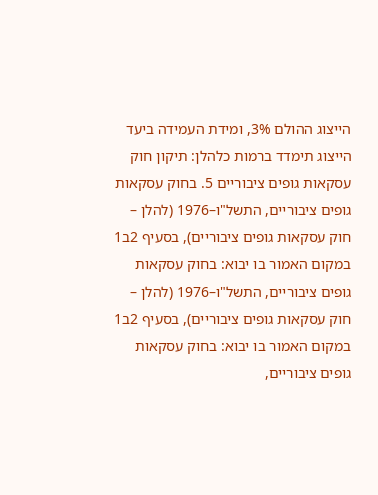הייצוג ההולם 3%, ומידת העמידה ביעד הייצוג תימדד ברמות כלהלן: תיקון חוק עסקאות גופים ציבוריים 5. בחוק עסקאות גופים ציבוריים, התשל"ו–1976 (להלן – חוק עסקאות גופים ציבוריים), בסעיף 2ב1 במקום האמור בו יבוא: בחוק עסקאות גופים ציבוריים, התשל"ו–1976 (להלן – חוק עסקאות גופים ציבוריים), בסעיף 2ב1 במקום האמור בו יבוא: בחוק עסקאות גופים ציבוריים,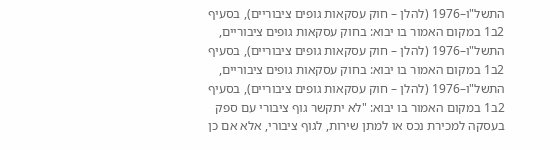התשל"ו–1976 (להלן – חוק עסקאות גופים ציבוריים), בסעיף 2ב1 במקום האמור בו יבוא: בחוק עסקאות גופים ציבוריים, התשל"ו–1976 (להלן – חוק עסקאות גופים ציבוריים), בסעיף 2ב1 במקום האמור בו יבוא: בחוק עסקאות גופים ציבוריים, התשל"ו–1976 (להלן – חוק עסקאות גופים ציבוריים), בסעיף 2ב1 במקום האמור בו יבוא: "לא יתקשר גוף ציבורי עם ספק בעסקה למכירת נכס או למתן שירות, לגוף ציבורי, אלא אם כן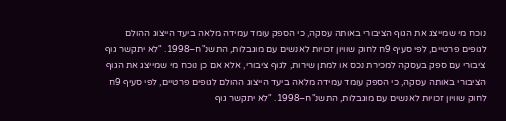נוכח מי שמייצג את הגוף הציבורי באותה עסקה, כי הספק עומד עמידה מלאה ביעד הייצוג ההולם לגופים פרטיים, לפי סעיף 9ח לחוק שוויון זכויות לאנשים עם מוגבלות, התשנ"ח–1998. "לא יתקשר גוף ציבורי עם ספק בעסקה למכירת נכס או למתן שירות, לגוף ציבורי, אלא אם כן נוכח מי שמייצג את הגוף הציבורי באותה עסקה, כי הספק עומד עמידה מלאה ביעד הייצוג ההולם לגופים פרטיים, לפי סעיף 9ח לחוק שוויון זכויות לאנשים עם מוגבלות, התשנ"ח–1998. "לא יתקשר גוף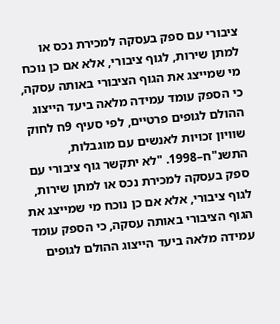ציבורי עם ספק בעסקה למכירת נכס או למתן שירות, לגוף ציבורי, אלא אם כן נוכח מי שמייצג את הגוף הציבורי באותה עסקה, כי הספק עומד עמידה מלאה ביעד הייצוג ההולם לגופים פרטיים, לפי סעיף 9ח לחוק שוויון זכויות לאנשים עם מוגבלות, התשנ"ח–1998. "לא יתקשר גוף ציבורי עם ספק בעסקה למכירת נכס או למתן שירות, לגוף ציבורי, אלא אם כן נוכח מי שמייצג את הגוף הציבורי באותה עסקה, כי הספק עומד עמידה מלאה ביעד הייצוג ההולם לגופים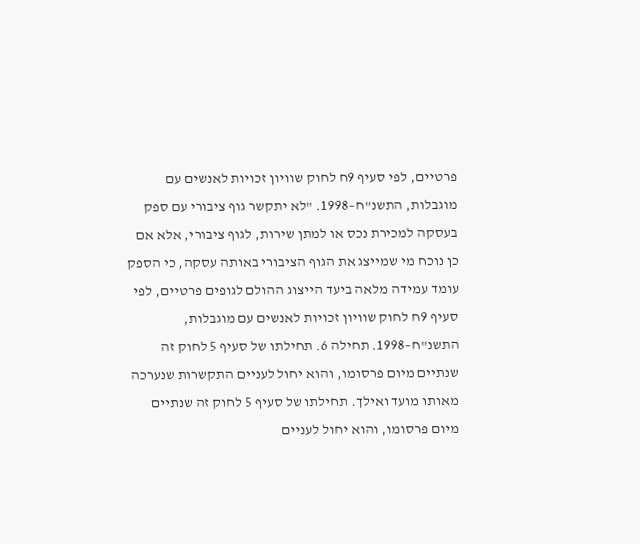פרטיים, לפי סעיף 9ח לחוק שוויון זכויות לאנשים עם מוגבלות, התשנ"ח–1998. "לא יתקשר גוף ציבורי עם ספק בעסקה למכירת נכס או למתן שירות, לגוף ציבורי, אלא אם כן נוכח מי שמייצג את הגוף הציבורי באותה עסקה, כי הספק עומד עמידה מלאה ביעד הייצוג ההולם לגופים פרטיים, לפי סעיף 9ח לחוק שוויון זכויות לאנשים עם מוגבלות, התשנ"ח–1998. תחילה 6. תחילתו של סעיף 5 לחוק זה שנתיים מיום פרסומו, והוא יחול לעניים התקשרות שנערכה מאותו מועד ואילך. תחילתו של סעיף 5 לחוק זה שנתיים מיום פרסומו, והוא יחול לעניים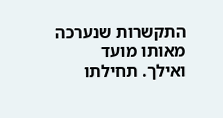התקשרות שנערכה מאותו מועד ואילך. תחילתו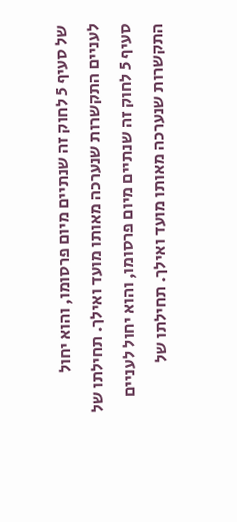של סעיף 5 לחוק זה שנתיים מיום פרסומו, והוא יחול לעניים התקשרות שנערכה מאותו מועד ואילך. תחילתו של סעיף 5 לחוק זה שנתיים מיום פרסומו, והוא יחול לעניים התקשרות שנערכה מאותו מועד ואילך. תחילתו של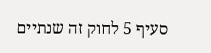סעיף 5 לחוק זה שנתיים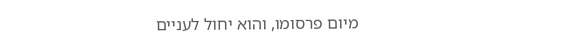מיום פרסומו, והוא יחול לעניים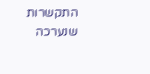התקשרות שנערכה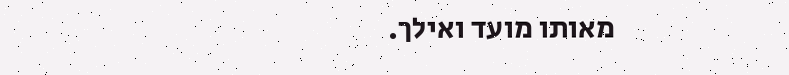מאותו מועד ואילך.